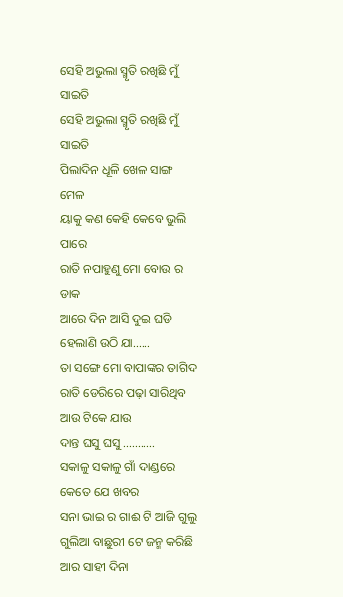ସେହି ଅଭୁଲା ସ୍ମୃତି ରଖିଛି ମୁଁ ସାଇତି
ସେହି ଅଭୁଲା ସ୍ମୃତି ରଖିଛି ମୁଁ ସାଇତି
ପିଲାଦିନ ଧୂଳି ଖେଳ ସାଙ୍ଗ ମେଳ
ୟାକୁ କଣ କେହି କେବେ ଭୁଲି ପାରେ
ରାତି ନପାହୁଣୁ ମୋ ବୋଉ ର ଡାକ
ଆରେ ଦିନ ଆସି ଦୁଇ ଘଡି ହେଲାଣି ଉଠି ଯା......
ତା ସଙ୍ଗେ ମୋ ବାପାଙ୍କର ତାଗିଦ ରାତି ଡେରିରେ ପଢ଼ା ସାରିଥିବ ଆଉ ଟିକେ ଯାଉ
ଦାନ୍ତ ଘସୁ ଘସୁ ...........
ସକାଳୁ ସକାଳୁ ଗାଁ ଦାଣ୍ଡରେ କେତେ ଯେ ଖବର
ସନା ଭାଇ ର ଗାଈ ଟି ଆଜି ଗୁଲୁ ଗୁଲିଆ ବାଛୁରୀ ଟେ ଜନ୍ମ କରିଛି
ଆର ସାହୀ ଦିନା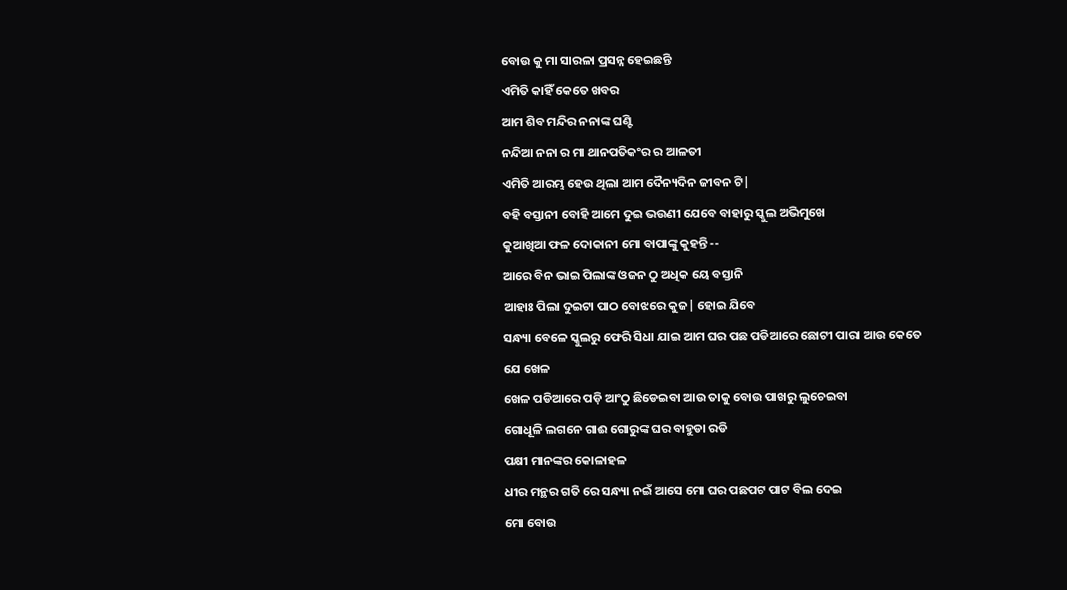ବୋଉ କୁ ମା ସାରଳା ପ୍ରସନ୍ନ ହେଇଛନ୍ତି
ଏମିତି କାହିଁ କେତେ ଖବର
ଆମ ଶିବ ମନ୍ଦିର ନନାଙ୍କ ଘଣ୍ଟି
ନନ୍ଦିଆ ନନା ର ମା ଥାନପତିକଂର ର ଆଳତୀ
ଏମିତି ଆରମ୍ଭ ହେଉ ଥିଲା ଆମ ଦୈନ୍ୟଦିନ ଜୀବନ ଟି|
ବହି ବସ୍ତାନୀ ବୋହି ଆମେ ଦୁଇ ଭଉଣୀ ଯେବେ ବାହାରୁ ସ୍କୁଲ ଅଭିମୁଖେ
କୁଆଖିଆ ଫଳ ଦୋକାନୀ ମୋ ବାପାଙ୍କୁ କୁହନ୍ତି --
ଆରେ ବିନ ଭାଇ ପିଲାଙ୍କ ଓଜନ ଠୁ ଅଧିକ ୟେ ବସ୍ତାନି
ଆହାଃ ପିଲା ଦୁଇଟା ପାଠ ବୋଝରେ କୁଜ| ହୋଇ ଯିବେ
ସନ୍ଧ୍ୟା ବେଳେ ସ୍କୁଲରୁ ଫେରି ସିଧା ଯାଇ ଆମ ଘର ପଛ ପଡିଆରେ ଛୋଟୀ ପାରା ଆଉ କେତେ ଯେ ଖେଳ
ଖେଳ ପଡିଆରେ ପଡ଼ି ଆଂଠୁ ଛିଡେଇବା ଆଉ ତାକୁ ବୋଉ ପାଖରୁ ଲୁଚେଇବା
ଗୋଧୂଳି ଲଗନେ ଗାଈ ଗୋରୁଙ୍କ ଘର ବାହୁଡା ରଡି
ପକ୍ଷୀ ମାନଙ୍କର କୋଳାହଳ
ଧୀର ମନ୍ଥର ଗତି ରେ ସନ୍ଧ୍ୟା ନଇଁ ଆସେ ମୋ ଘର ପଛପଟ ପାଟ ବିଲ ଦେଇ
ମୋ ବୋଉ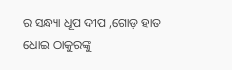ର ସନ୍ଧ୍ୟା ଧୂପ ଦୀପ ,ଗୋଡ଼ ହାତ ଧୋଇ ଠାକୁରଙ୍କୁ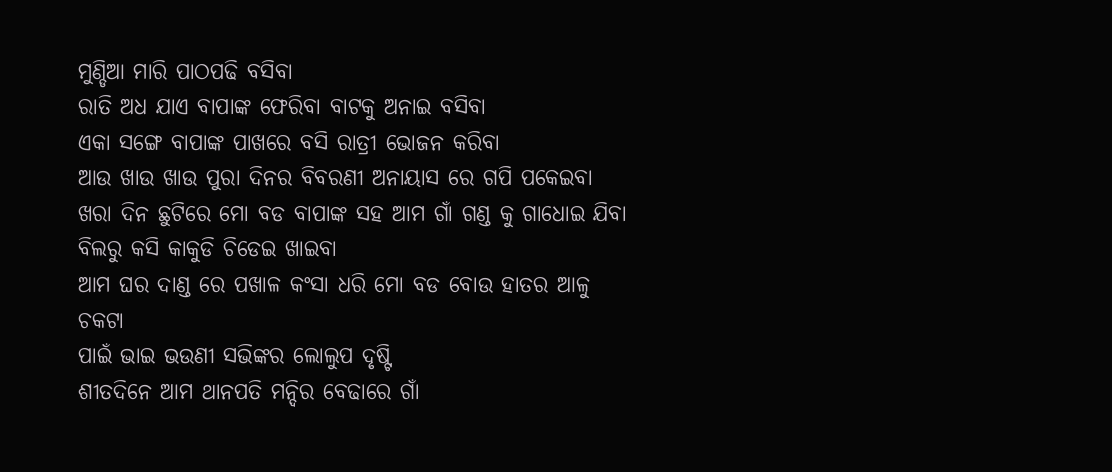ମୁଣ୍ଡିଆ ମାରି ପାଠପଢି ବସିବା
ରାତି ଅଧ ଯାଏ ବାପାଙ୍କ ଫେରିବା ବାଟକୁ ଅନାଇ ବସିବା
ଏକା ସଙ୍ଗେ ବାପାଙ୍କ ପାଖରେ ବସି ରାତ୍ରୀ ଭୋଜନ କରିବା
ଆଉ ଖାଉ ଖାଉ ପୁରା ଦିନର ବିବରଣୀ ଅନାୟାସ ରେ ଗପି ପକେଇବା
ଖରା ଦିନ ଛୁଟିରେ ମୋ ବଡ ବାପାଙ୍କ ସହ ଆମ ଗାଁ ଗଣ୍ଡ କୁ ଗାଧୋଇ ଯିବା
ବିଲରୁ କସି କାକୁଡି ଚିଡେଇ ଖାଇବା
ଆମ ଘର ଦାଣ୍ଡ ରେ ପଖାଳ କଂସା ଧରି ମୋ ବଡ ବୋଉ ହାତର ଆଳୁ ଚକଟା
ପାଇଁ ଭାଇ ଭଉଣୀ ସଭିଙ୍କର ଲୋଲୁପ ଦୃଷ୍ଟି
ଶୀତଦିନେ ଆମ ଥାନପତି ମନ୍ଦିର ବେଢାରେ ଗାଁ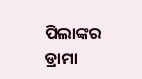ପିଲାଙ୍କର ଡ୍ରାମା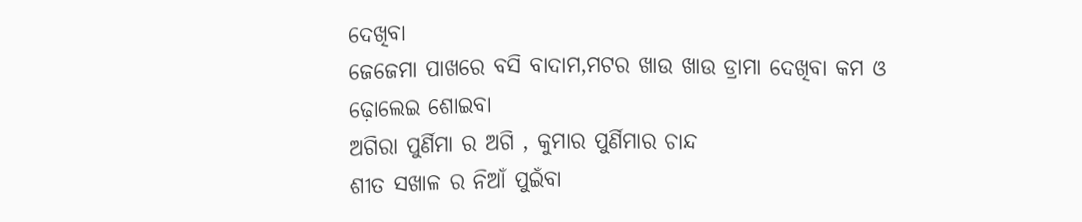ଦେଖିବା
ଜେଜେମା ପାଖରେ ବସି ବାଦାମ,ମଟର ଖାଉ ଖାଉ ଡ୍ରାମା ଦେଖିବା କମ ଓ ଢ଼ୋଲେଇ ଶୋଇବା
ଅଗିରା ପୁର୍ଣିମା ର ଅଗି , କୁମାର ପୁର୍ଣିମାର ଚାନ୍ଦ
ଶୀତ ସଖାଳ ର ନିଆଁ ପୁଇଁବା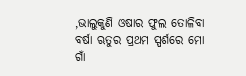,ଭାଲୁକୁଣି ଓଷାର ଫୁଲ ତୋଳିବା
ବର୍ଷା ଋତୁର ପ୍ରଥମ ସ୍ପର୍ଶରେ ମୋ ଗାଁ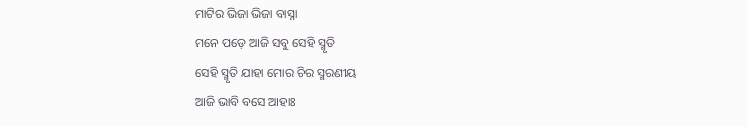ମାଟିର ଭିଜା ଭିଜା ବାସ୍ନା
ମନେ ପଡ଼େ ଆଜି ସବୁ ସେହି ସ୍ମୃତି
ସେହି ସ୍ମୃତି ଯାହା ମୋର ଚିର ସ୍ମରଣୀୟ
ଆଜି ଭାବି ବସେ ଆହାଃ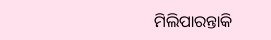ମିଲିପାରନ୍ତାକି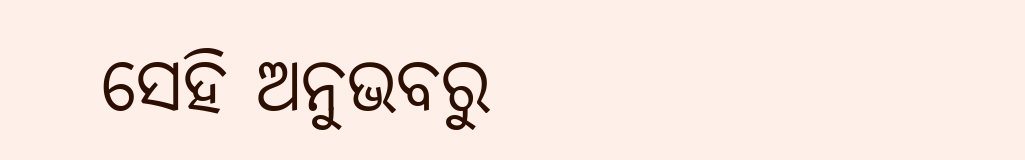ସେହି ଅନୁଭବରୁ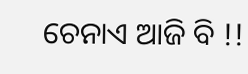ଚେନାଏ ଆଜି ବି !!